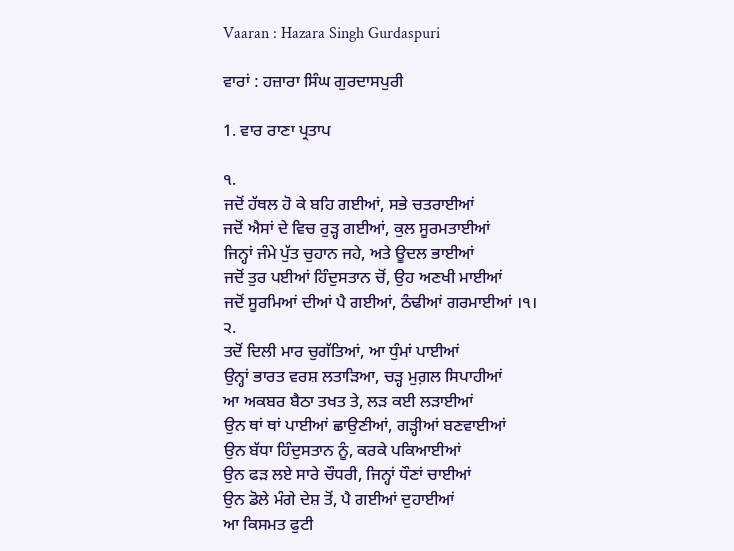Vaaran : Hazara Singh Gurdaspuri

ਵਾਰਾਂ : ਹਜ਼ਾਰਾ ਸਿੰਘ ਗੁਰਦਾਸਪੁਰੀ

1. ਵਾਰ ਰਾਣਾ ਪ੍ਰਤਾਪ

੧.
ਜਦੋਂ ਹੱਥਲ ਹੋ ਕੇ ਬਹਿ ਗਈਆਂ, ਸਭੇ ਚਤਰਾਈਆਂ
ਜਦੋਂ ਐਸਾਂ ਦੇ ਵਿਚ ਰੁੜ੍ਹ ਗਈਆਂ, ਕੁਲ ਸੂਰਮਤਾਈਆਂ
ਜਿਨ੍ਹਾਂ ਜੰਮੇ ਪੁੱਤ ਚੁਹਾਨ ਜਹੇ, ਅਤੇ ਊਦਲ ਭਾਈਆਂ
ਜਦੋਂ ਤੁਰ ਪਈਆਂ ਹਿੰਦੁਸਤਾਨ ਚੋਂ, ਉਹ ਅਣਖੀ ਮਾਈਆਂ
ਜਦੋਂ ਸੂਰਮਿਆਂ ਦੀਆਂ ਪੈ ਗਈਆਂ, ਠੰਢੀਆਂ ਗਰਮਾਈਆਂ ।੧।
੨.
ਤਦੋਂ ਦਿਲੀ ਮਾਰ ਚੁਗੱਤਿਆਂ, ਆ ਧੁੰਮਾਂ ਪਾਈਆਂ
ਉਨ੍ਹਾਂ ਭਾਰਤ ਵਰਸ਼ ਲਤਾੜਿਆ, ਚੜ੍ਹ ਮੁਗ਼ਲ ਸਿਪਾਹੀਆਂ
ਆ ਅਕਬਰ ਬੈਠਾ ਤਖਤ ਤੇ, ਲੜ ਕਈ ਲੜਾਈਆਂ
ਉਨ ਥਾਂ ਥਾਂ ਪਾਈਆਂ ਛਾਉਣੀਆਂ, ਗੜ੍ਹੀਆਂ ਬਣਵਾਈਆਂ
ਉਨ ਬੱਧਾ ਹਿੰਦੁਸਤਾਨ ਨੂੰ, ਕਰਕੇ ਪਕਿਆਈਆਂ
ਉਨ ਫੜ ਲਏ ਸਾਰੇ ਚੌਧਰੀ, ਜਿਨ੍ਹਾਂ ਧੌਣਾਂ ਚਾਈਆਂ
ਉਨ ਡੋਲੇ ਮੰਗੇ ਦੇਸ਼ ਤੋਂ, ਪੈ ਗਈਆਂ ਦੁਹਾਈਆਂ
ਆ ਕਿਸਮਤ ਫੁਟੀ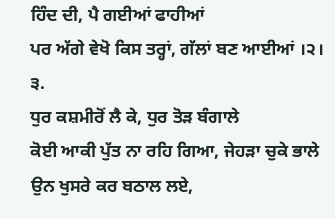ਹਿੰਦ ਦੀ, ਪੈ ਗਈਆਂ ਫਾਹੀਆਂ
ਪਰ ਅੱਗੇ ਵੇਖੋ ਕਿਸ ਤਰ੍ਹਾਂ, ਗੱਲਾਂ ਬਣ ਆਈਆਂ ।੨।
੩.
ਧੁਰ ਕਸ਼ਮੀਰੋਂ ਲੈ ਕੇ, ਧੁਰ ਤੋੜ ਬੰਗਾਲੇ
ਕੋਈ ਆਕੀ ਪੁੱਤ ਨਾ ਰਹਿ ਗਿਆ, ਜੇਹੜਾ ਚੁਕੇ ਭਾਲੇ
ਉਨ ਖੁਸਰੇ ਕਰ ਬਠਾਲ ਲਏ,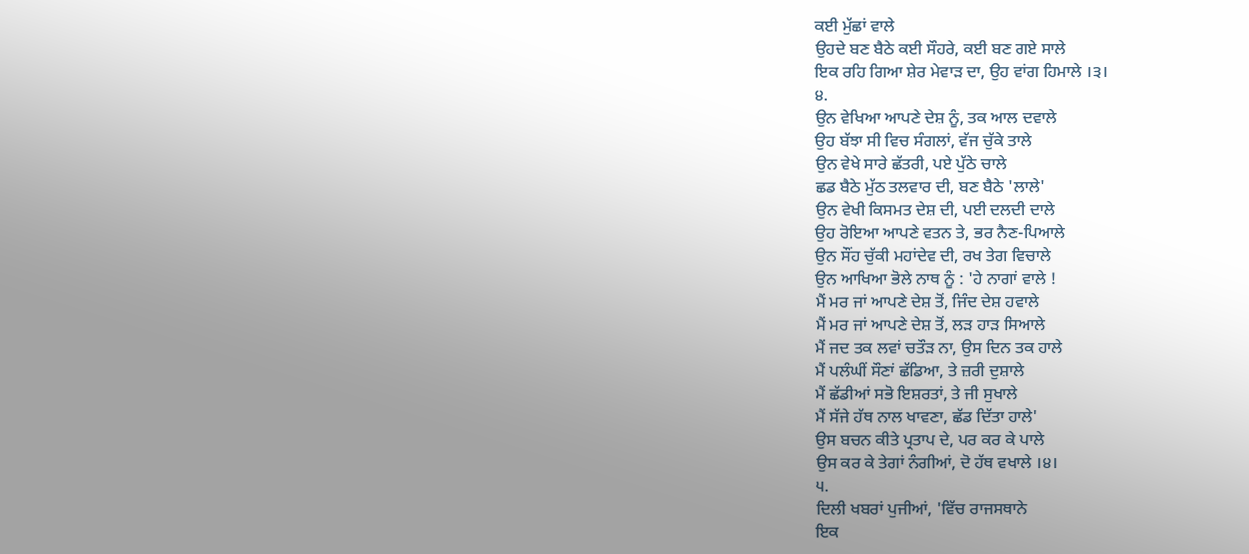ਕਈ ਮੁੱਛਾਂ ਵਾਲੇ
ਉਹਦੇ ਬਣ ਬੈਠੇ ਕਈ ਸੌਹਰੇ, ਕਈ ਬਣ ਗਏ ਸਾਲੇ
ਇਕ ਰਹਿ ਗਿਆ ਸ਼ੇਰ ਮੇਵਾੜ ਦਾ, ਉਹ ਵਾਂਗ ਹਿਮਾਲੇ ।੩।
੪.
ਉਨ ਵੇਖਿਆ ਆਪਣੇ ਦੇਸ਼ ਨੂੰ, ਤਕ ਆਲ ਦਵਾਲੇ
ਉਹ ਬੱਝਾ ਸੀ ਵਿਚ ਸੰਗਲਾਂ, ਵੱਜ ਚੁੱਕੇ ਤਾਲੇ
ਉਨ ਵੇਖੇ ਸਾਰੇ ਛੱਤਰੀ, ਪਏ ਪੁੱਠੇ ਚਾਲੇ
ਛਡ ਬੈਠੇ ਮੁੱਠ ਤਲਵਾਰ ਦੀ, ਬਣ ਬੈਠੇ 'ਲਾਲੇ'
ਉਨ ਵੇਖੀ ਕਿਸਮਤ ਦੇਸ਼ ਦੀ, ਪਈ ਦਲਦੀ ਦਾਲੇ
ਉਹ ਰੋਇਆ ਆਪਣੇ ਵਤਨ ਤੇ, ਭਰ ਨੈਣ-ਪਿਆਲੇ
ਉਨ ਸੌਂਹ ਚੁੱਕੀ ਮਹਾਂਦੇਵ ਦੀ, ਰਖ ਤੇਗ ਵਿਚਾਲੇ
ਉਨ ਆਖਿਆ ਭੋਲੇ ਨਾਥ ਨੂੰ : 'ਹੇ ਨਾਗਾਂ ਵਾਲੇ !
ਮੈਂ ਮਰ ਜਾਂ ਆਪਣੇ ਦੇਸ਼ ਤੋਂ, ਜਿੰਦ ਦੇਸ਼ ਹਵਾਲੇ
ਮੈਂ ਮਰ ਜਾਂ ਆਪਣੇ ਦੇਸ਼ ਤੋਂ, ਲੜ ਹਾੜ ਸਿਆਲੇ
ਮੈਂ ਜਦ ਤਕ ਲਵਾਂ ਚਤੌੜ ਨਾ, ਉਸ ਦਿਨ ਤਕ ਹਾਲੇ
ਮੈਂ ਪਲੰਘੀਂ ਸੌਣਾਂ ਛੱਡਿਆ, ਤੇ ਜ਼ਰੀ ਦੁਸ਼ਾਲੇ
ਮੈਂ ਛੱਡੀਆਂ ਸਭੋ ਇਸ਼ਰਤਾਂ, ਤੇ ਜੀ ਸੁਖਾਲੇ
ਮੈਂ ਸੱਜੇ ਹੱਥ ਨਾਲ ਖਾਵਣਾ, ਛੱਡ ਦਿੱਤਾ ਹਾਲੇ'
ਉਸ ਬਚਨ ਕੀਤੇ ਪ੍ਰਤਾਪ ਦੇ, ਪਰ ਕਰ ਕੇ ਪਾਲੇ
ਉਸ ਕਰ ਕੇ ਤੇਗਾਂ ਨੰਗੀਆਂ, ਦੋ ਹੱਥ ਵਖਾਲੇ ।੪।
੫.
ਦਿਲੀ ਖਬਰਾਂ ਪੁਜੀਆਂ, 'ਵਿੱਚ ਰਾਜਸਥਾਨੇ
ਇਕ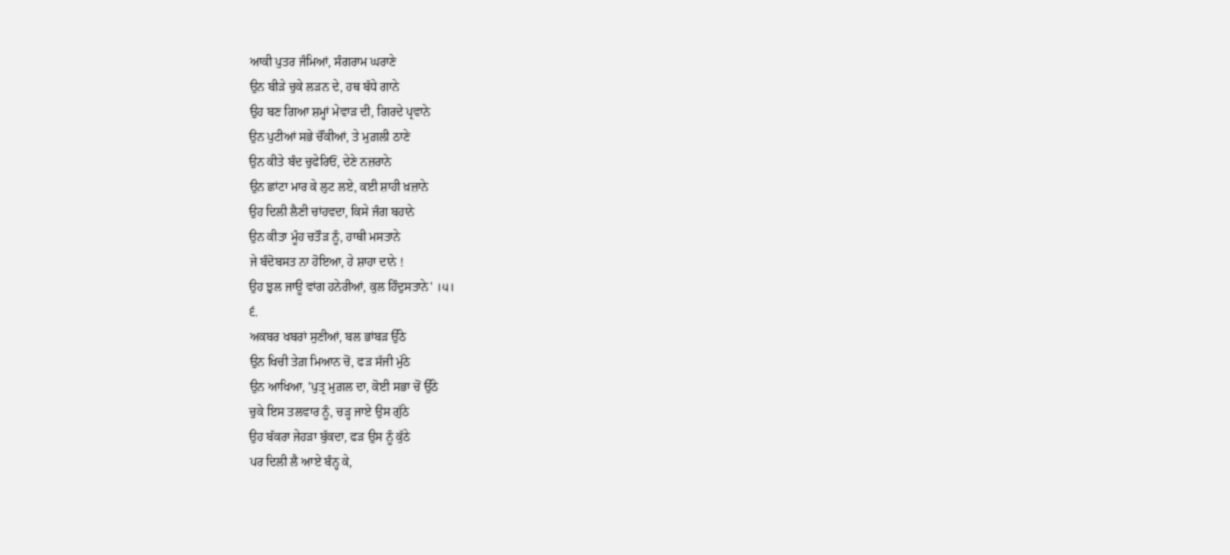ਆਕੀ ਪੁਤਰ ਜੰਮਿਆਂ, ਸੰਗਰਾਮ ਘਰਾਣੇ
ਉਨ ਬੀੜੇ ਚੁਕੇ ਲੜਨ ਦੇ, ਹਥ ਬੱਧੇ ਗਾਨੇ
ਉਹ ਬਣ ਗਿਆ ਸ਼ਮ੍ਹਾਂ ਮੇਵਾੜ ਦੀ, ਗਿਰਦੇ ਪ੍ਰਵਾਨੇ
ਉਨ ਪੁਟੀਆਂ ਸਭੇ ਚੌਂਕੀਆਂ, ਤੇ ਮੁਗ਼ਲੀ ਠਾਣੇ
ਉਨ ਕੀਤੇ ਬੰਦ ਚੁਫੇਰਿਓਂ, ਦੇਣੇ ਨਜ਼ਰਾਨੇ
ਉਨ ਛਾਂਟਾ ਮਾਰ ਕੇ ਲੁਟ ਲਏ, ਕਈ ਸ਼ਾਹੀ ਖ਼ਜ਼ਾਨੇ
ਉਹ ਦਿਲੀ ਲੈਣੀ ਚਾਂਹਵਦਾ, ਕਿਸੇ ਜੰਗ ਬਹਾਨੇ
ਉਨ ਕੀਤਾ ਮੂੰਹ ਚਤੌੜ ਨੂੰ, ਹਾਥੀ ਮਸਤਾਨੇ
ਜੇ ਬੰਦੋਬਸਤ ਨਾ ਹੋਇਆ, ਹੇ ਸ਼ਾਹਾ ਦਾਨੇ !
ਉਹ ਝੁਲ ਜਾਊ ਵਾਂਗ ਹਨੇਰੀਆਂ, ਕੁਲ ਹਿੰਦੁਸਤਾਨੇ' ।੫।
੬.
ਅਕਬਰ ਖਬਰਾਂ ਸੁਣੀਆਂ, ਬਲ ਭਾਂਬੜ ਉੱਠੇ
ਉਨ ਖਿਚੀ ਤੇਗ਼ ਮਿਆਨ ਚੋਂ, ਫੜ ਸੱਜੀ ਮੁੱਠੇ
ਉਨ ਆਖਿਆ, 'ਪੁਤ੍ਰ ਮੁਗ਼ਲ ਦਾ, ਕੋਈ ਸਭਾ ਚੋਂ ਉੱਠੇ
ਚੁਕੇ ਇਸ ਤਲਵਾਰ ਨੂੰ, ਚੜ੍ਹ ਜਾਏ ਉਸ ਗੁੱਠੇ
ਉਹ ਬੱਕਰਾ ਜੇਹੜਾ ਬੁੱਕਦਾ, ਫੜ ਉਸ ਨੂੰ ਕੁੱਠੇ
ਪਰ ਦਿਲੀ ਲੈ ਆਏ ਬੰਨ੍ਹ ਕੇ,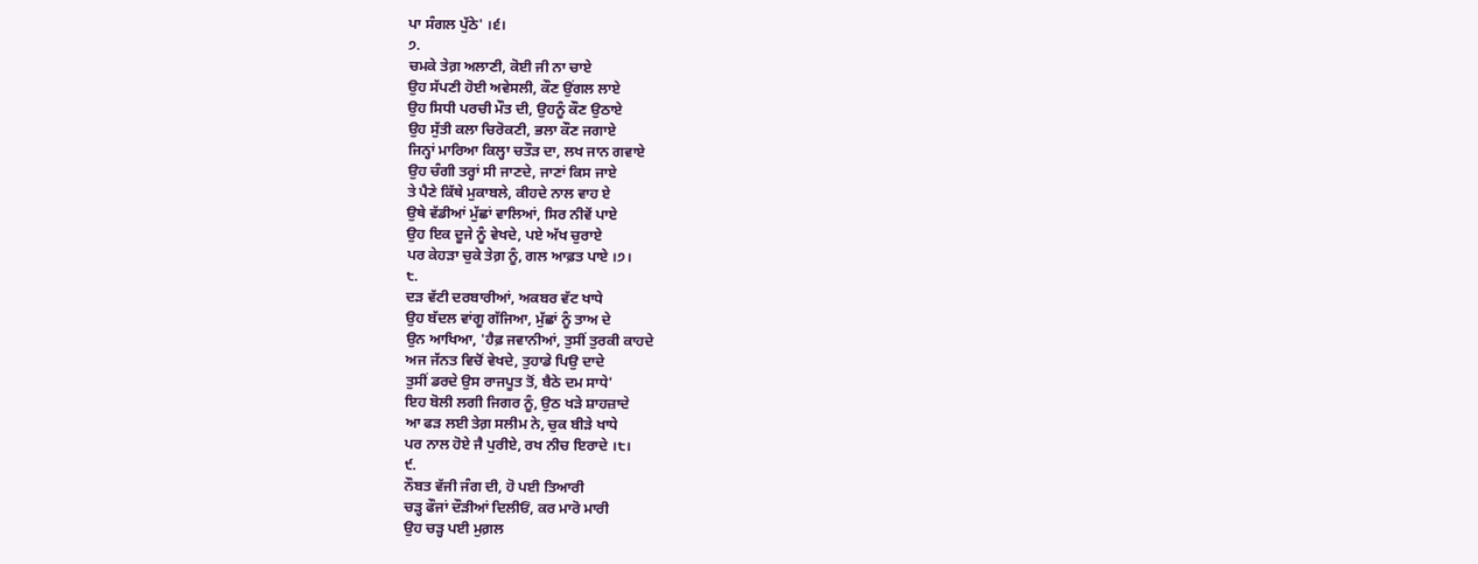ਪਾ ਸੰਗਲ ਪੁੱਠੇ' ।੬।
੭.
ਚਮਕੇ ਤੇਗ਼ ਅਲਾਣੀ, ਕੋਈ ਜੀ ਨਾ ਚਾਏ
ਉਹ ਸੱਪਣੀ ਹੋਈ ਅਵੇਸਲੀ, ਕੌਣ ਉਂਗਲ ਲਾਏ
ਉਹ ਸਿਧੀ ਪਰਚੀ ਮੌਤ ਦੀ, ਉਹਨੂੰ ਕੌਣ ਉਠਾਏ
ਉਹ ਸੁੱਤੀ ਕਲਾ ਚਿਰੋਕਣੀ, ਭਲਾ ਕੌਣ ਜਗਾਏ
ਜਿਨ੍ਹਾਂ ਮਾਰਿਆ ਕਿਲ੍ਹਾ ਚਤੌੜ ਦਾ, ਲਖ ਜਾਨ ਗਵਾਏ
ਉਹ ਚੰਗੀ ਤਰ੍ਹਾਂ ਸੀ ਜਾਣਦੇ, ਜਾਣਾਂ ਕਿਸ ਜਾਏ
ਤੇ ਪੈਣੇ ਕਿੱਥੇ ਮੁਕਾਬਲੇ, ਕੀਹਦੇ ਨਾਲ ਵਾਹ ਏ
ਉਥੇ ਵੱਡੀਆਂ ਮੁੱਛਾਂ ਵਾਲਿਆਂ, ਸਿਰ ਨੀਵੇਂ ਪਾਏ
ਉਹ ਇਕ ਦੂਜੇ ਨੂੰ ਵੇਖਦੇ, ਪਏ ਅੱਖ ਚੁਰਾਏ
ਪਰ ਕੇਹੜਾ ਚੁਕੇ ਤੇਗ਼ ਨੂੰ, ਗਲ ਆਫ਼ਤ ਪਾਏ ।੭।
੮.
ਦੜ ਵੱਟੀ ਦਰਬਾਰੀਆਂ, ਅਕਬਰ ਵੱਟ ਖਾਧੇ
ਉਹ ਬੱਦਲ ਵਾਂਗੂ ਗੱਜਿਆ, ਮੁੱਛਾਂ ਨੂੰ ਤਾਅ ਦੇ
ਉਨ ਆਖਿਆ, 'ਹੈਫ਼ ਜਵਾਨੀਆਂ, ਤੁਸੀਂ ਤੁਰਕੀ ਕਾਹਦੇ
ਅਜ ਜੱਨਤ ਵਿਚੋਂ ਵੇਖਦੇ, ਤੁਹਾਡੇ ਪਿਉ ਦਾਦੇ
ਤੁਸੀਂ ਡਰਦੇ ਉਸ ਰਾਜਪੂਤ ਤੋਂ, ਬੈਠੇ ਦਮ ਸਾਧੇ'
ਇਹ ਬੋਲੀ ਲਗੀ ਜਿਗਰ ਨੂੰ, ਉਠ ਖੜੇ ਸ਼ਾਹਜ਼ਾਦੇ
ਆ ਫੜ ਲਈ ਤੇਗ਼ ਸਲੀਮ ਨੇ, ਚੁਕ ਬੀੜੇ ਖਾਧੇ
ਪਰ ਨਾਲ ਹੋਏ ਜੈ ਪੁਰੀਏ, ਰਖ ਨੀਚ ਇਰਾਦੇ ।੮।
੯.
ਨੌਬਤ ਵੱਜੀ ਜੰਗ ਦੀ, ਹੋ ਪਈ ਤਿਆਰੀ
ਚੜ੍ਹ ਫੌਜਾਂ ਦੌੜੀਆਂ ਦਿਲੀਓਂ, ਕਰ ਮਾਰੋ ਮਾਰੀ
ਉਹ ਚੜ੍ਹ ਪਈ ਮੁਗ਼ਲ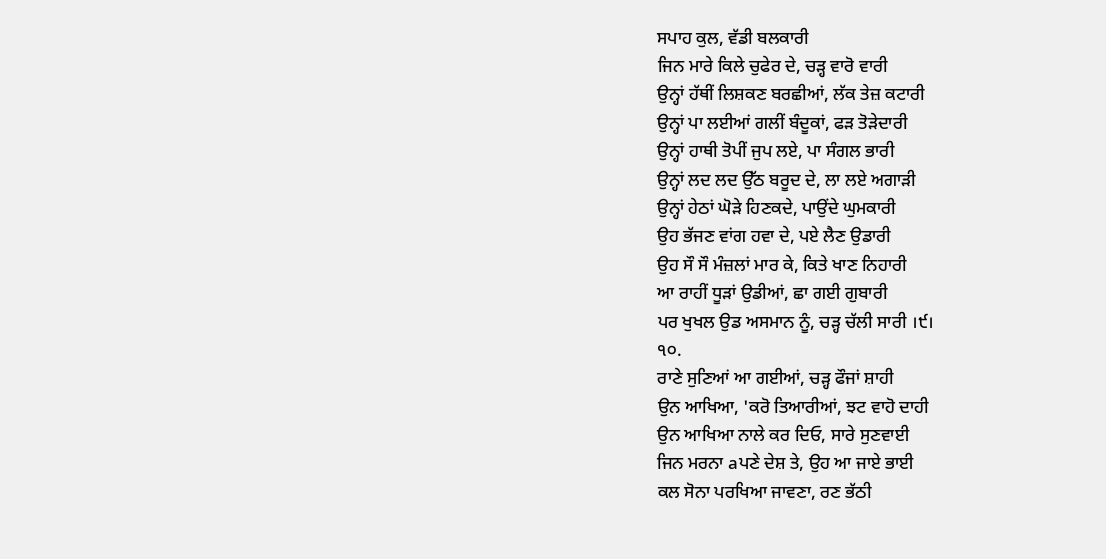ਸਪਾਹ ਕੁਲ, ਵੱਡੀ ਬਲਕਾਰੀ
ਜਿਨ ਮਾਰੇ ਕਿਲੇ ਚੁਫੇਰ ਦੇ, ਚੜ੍ਹ ਵਾਰੋ ਵਾਰੀ
ਉਨ੍ਹਾਂ ਹੱਥੀਂ ਲਿਸ਼ਕਣ ਬਰਛੀਆਂ, ਲੱਕ ਤੇਜ਼ ਕਟਾਰੀ
ਉਨ੍ਹਾਂ ਪਾ ਲਈਆਂ ਗਲੀਂ ਬੰਦੂਕਾਂ, ਫੜ ਤੋੜੇਦਾਰੀ
ਉਨ੍ਹਾਂ ਹਾਥੀ ਤੋਪੀਂ ਜੁਪ ਲਏ, ਪਾ ਸੰਗਲ ਭਾਰੀ
ਉਨ੍ਹਾਂ ਲਦ ਲਦ ਉੱਠ ਬਰੂਦ ਦੇ, ਲਾ ਲਏ ਅਗਾੜੀ
ਉਨ੍ਹਾਂ ਹੇਠਾਂ ਘੋੜੇ ਹਿਣਕਦੇ, ਪਾਉਂਦੇ ਘੁਮਕਾਰੀ
ਉਹ ਭੱਜਣ ਵਾਂਗ ਹਵਾ ਦੇ, ਪਏ ਲੈਣ ਉਡਾਰੀ
ਉਹ ਸੌ ਸੌ ਮੰਜ਼ਲਾਂ ਮਾਰ ਕੇ, ਕਿਤੇ ਖਾਣ ਨਿਹਾਰੀ
ਆ ਰਾਹੀਂ ਧੂੜਾਂ ਉਡੀਆਂ, ਛਾ ਗਈ ਗੁਬਾਰੀ
ਪਰ ਖੁਖਲ ਉਡ ਅਸਮਾਨ ਨੂੰ, ਚੜ੍ਹ ਚੱਲੀ ਸਾਰੀ ।੯।
੧੦.
ਰਾਣੇ ਸੁਣਿਆਂ ਆ ਗਈਆਂ, ਚੜ੍ਹ ਫੌਜਾਂ ਸ਼ਾਹੀ
ਉਨ ਆਖਿਆ, 'ਕਰੋ ਤਿਆਰੀਆਂ, ਝਟ ਵਾਹੋ ਦਾਹੀ
ਉਨ ਆਖਿਆ ਨਾਲੇ ਕਰ ਦਿਓ, ਸਾਰੇ ਸੁਣਵਾਈ
ਜਿਨ ਮਰਨਾ aਪਣੇ ਦੇਸ਼ ਤੇ, ਉਹ ਆ ਜਾਏ ਭਾਈ
ਕਲ ਸੋਨਾ ਪਰਖਿਆ ਜਾਵਣਾ, ਰਣ ਭੱਠੀ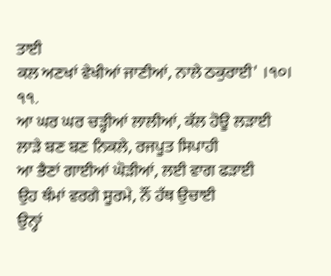ਤਾਈ
ਕਲ ਅਣਖਾਂ ਵੇਖੀਆਂ ਜਾਣੀਆਂ, ਨਾਲੇ ਠਕੁਰਾਈ' ।੧੦।
੧੧.
ਆ ਘਰ ਘਰ ਚੜ੍ਹੀਆਂ ਲਾਲੀਆਂ, ਕੱਲ ਹੋਊ ਲੜਾਈ
ਲਾੜੇ ਬਣ ਬਣ ਨਿਕਲੇ, ਰਜਪੂਤ ਸਿਪਾਹੀ
ਆ ਭੈਣਾਂ ਗਾਈਆਂ ਘੋੜੀਆਂ, ਲਈ ਵਾਗ ਫੜਾਈ
ਉਹ ਥੰਮਾਂ ਵਰਗੇ ਸੂਰਮੇ, ਨੌਂ ਹੱਥ ਉਚਾਈ
ਉਨ੍ਹਾਂ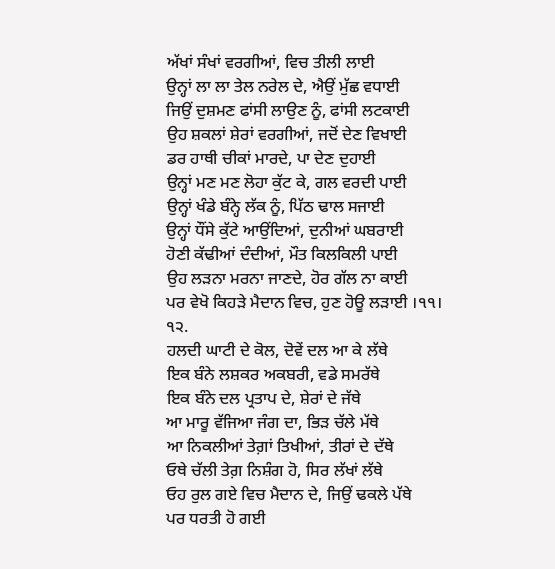ਅੱਖਾਂ ਸੰਖਾਂ ਵਰਗੀਆਂ, ਵਿਚ ਤੀਲੀ ਲਾਈ
ਉਨ੍ਹਾਂ ਲਾ ਲਾ ਤੇਲ ਨਰੇਲ ਦੇ, ਐਉਂ ਮੁੱਛ ਵਧਾਈ
ਜਿਉਂ ਦੁਸ਼ਮਣ ਫਾਂਸੀ ਲਾਉਣ ਨੂੰ, ਫਾਂਸੀ ਲਟਕਾਈ
ਉਹ ਸ਼ਕਲਾਂ ਸ਼ੇਰਾਂ ਵਰਗੀਆਂ, ਜਦੋਂ ਦੇਣ ਵਿਖਾਈ
ਡਰ ਹਾਥੀ ਚੀਕਾਂ ਮਾਰਦੇ, ਪਾ ਦੇਣ ਦੁਹਾਈ
ਉਨ੍ਹਾਂ ਮਣ ਮਣ ਲੋਹਾ ਕੁੱਟ ਕੇ, ਗਲ ਵਰਦੀ ਪਾਈ
ਉਨ੍ਹਾਂ ਖੰਡੇ ਬੰਨ੍ਹੇ ਲੱਕ ਨੂੰ, ਪਿੱਠ ਢਾਲ ਸਜਾਈ
ਉਨ੍ਹਾਂ ਧੌਂਸੇ ਕੁੱਟੇ ਆਉਂਦਿਆਂ, ਦੁਨੀਆਂ ਘਬਰਾਈ
ਹੋਣੀ ਕੱਢੀਆਂ ਦੰਦੀਆਂ, ਮੌਤ ਕਿਲਕਿਲੀ ਪਾਈ
ਉਹ ਲੜਨਾ ਮਰਨਾ ਜਾਣਦੇ, ਹੋਰ ਗੱਲ ਨਾ ਕਾਈ
ਪਰ ਵੇਖੋ ਕਿਹੜੇ ਮੈਦਾਨ ਵਿਚ, ਹੁਣ ਹੋਊ ਲੜਾਈ ।੧੧।
੧੨.
ਹਲਦੀ ਘਾਟੀ ਦੇ ਕੋਲ, ਦੋਵੇਂ ਦਲ ਆ ਕੇ ਲੱਥੇ
ਇਕ ਬੰਨੇ ਲਸ਼ਕਰ ਅਕਬਰੀ, ਵਡੇ ਸਮਰੱਥੇ
ਇਕ ਬੰਨੇ ਦਲ ਪ੍ਰਤਾਪ ਦੇ, ਸ਼ੇਰਾਂ ਦੇ ਜੱਥੇ
ਆ ਮਾਰੂ ਵੱਜਿਆ ਜੰਗ ਦਾ, ਭਿੜ ਚੱਲੇ ਮੱਥੇ
ਆ ਨਿਕਲੀਆਂ ਤੇਗ਼ਾਂ ਤਿਖੀਆਂ, ਤੀਰਾਂ ਦੇ ਦੱਥੇ
ਓਥੇ ਚੱਲੀ ਤੇਗ਼ ਨਿਸ਼ੰਗ ਹੋ, ਸਿਰ ਲੱਖਾਂ ਲੱਥੇ
ਓਹ ਰੁਲ ਗਏ ਵਿਚ ਮੈਦਾਨ ਦੇ, ਜਿਉਂ ਢਕਲੇ ਪੱਥੇ
ਪਰ ਧਰਤੀ ਹੋ ਗਈ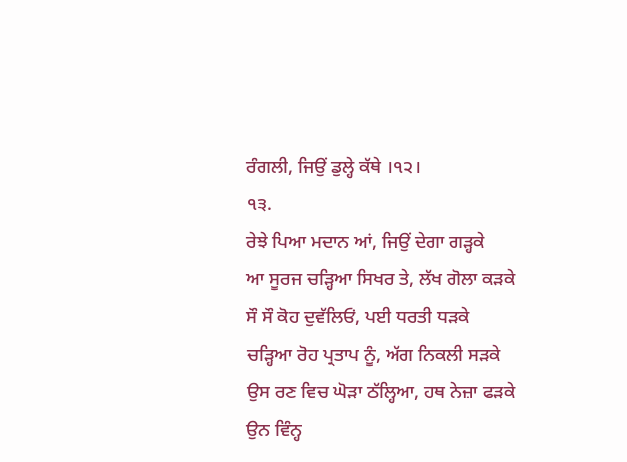ਰੰਗਲੀ, ਜਿਉਂ ਡੁਲ੍ਹੇ ਕੱਥੇ ।੧੨।
੧੩.
ਰੇਝੇ ਪਿਆ ਮਦਾਨ ਆਂ, ਜਿਉਂ ਦੇਗਾ ਗੜ੍ਹਕੇ
ਆ ਸੂਰਜ ਚੜ੍ਹਿਆ ਸਿਖਰ ਤੇ, ਲੱਖ ਗੋਲਾ ਕੜਕੇ
ਸੌ ਸੌ ਕੋਹ ਦੁਵੱਲਿਓਂ, ਪਈ ਧਰਤੀ ਧੜਕੇ
ਚੜ੍ਹਿਆ ਰੋਹ ਪ੍ਰਤਾਪ ਨੂੰ, ਅੱਗ ਨਿਕਲੀ ਸੜਕੇ
ਉਸ ਰਣ ਵਿਚ ਘੋੜਾ ਠੱਲ੍ਹਿਆ, ਹਥ ਨੇਜ਼ਾ ਫੜਕੇ
ਉਨ ਵਿੰਨ੍ਹ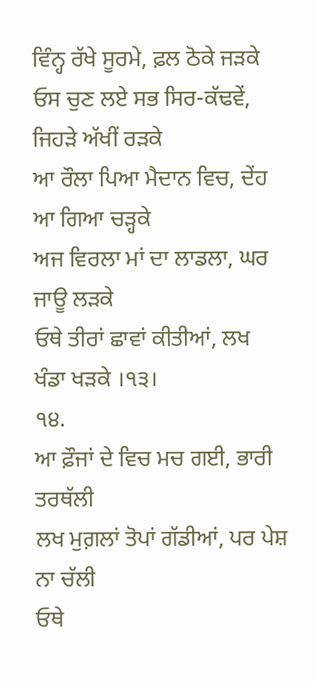ਵਿੰਨ੍ਹ ਰੱਖੇ ਸੂਰਮੇ, ਫ਼ਲ ਠੋਕੇ ਜੜਕੇ
ਓਸ ਚੁਣ ਲਏ ਸਭ ਸਿਰ-ਕੱਢਵੇਂ, ਜਿਹੜੇ ਅੱਖੀਂ ਰੜਕੇ
ਆ ਰੌਲਾ ਪਿਆ ਮੈਦਾਨ ਵਿਚ, ਦੇਂਹ ਆ ਗਿਆ ਚੜ੍ਹਕੇ
ਅਜ ਵਿਰਲਾ ਮਾਂ ਦਾ ਲਾਡਲਾ, ਘਰ ਜਾਊ ਲੜਕੇ
ਓਥੇ ਤੀਰਾਂ ਛਾਵਾਂ ਕੀਤੀਆਂ, ਲਖ ਖੰਡਾ ਖੜਕੇ ।੧੩।
੧੪.
ਆ ਫ਼ੌਜਾਂ ਦੇ ਵਿਚ ਮਚ ਗਈ, ਭਾਰੀ ਤਰਥੱਲੀ
ਲਖ ਮੁਗ਼ਲਾਂ ਤੋਪਾਂ ਗੱਡੀਆਂ, ਪਰ ਪੇਸ਼ ਨਾ ਚੱਲੀ
ਓਥੇ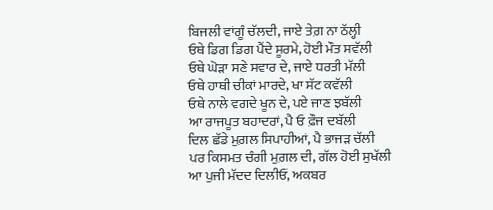ਬਿਜਲੀ ਵਾਂਗੂੰ ਚੱਲਦੀ, ਜਾਏ ਤੇਗ਼ ਨਾ ਠੱਲ੍ਹੀ
ਓਥੇ ਡਿਗ ਡਿਗ ਪੈਂਦੇ ਸੂਰਮੇ, ਹੋਈ ਮੌਤ ਸਵੱਲੀ
ਓਥੇ ਘੋੜਾ ਸਣੇ ਸਵਾਰ ਦੇ, ਜਾਏ ਧਰਤੀ ਮੱਲੀ
ਓਥੇ ਹਾਥੀ ਚੀਕਾਂ ਮਾਰਦੇ, ਖਾ ਸੱਟ ਕਵੱਲੀ
ਓਥੇ ਨਾਲੇ ਵਗਦੇ ਖੂਨ ਦੇ, ਪਏ ਜਾਣ ਝਬੱਲੀ
ਆ ਰਾਜਪੂਤ ਬਹਾਦਰਾਂ, ਪੈ ਓ ਫ਼ੌਜ ਦਬੱਲੀ
ਦਿਲ ਛੱਡੇ ਮੁਗ਼ਲ ਸਿਪਾਹੀਆਂ, ਪੈ ਭਾਜੜ ਚੱਲੀ
ਪਰ ਕਿਸਮਤ ਚੰਗੀ ਮੁਗ਼ਲ ਦੀ, ਗੱਲ ਹੋਈ ਸੁਖੱਲੀ
ਆ ਪੁਜੀ ਮੱਦਦ ਦਿਲੀਓਂ, ਅਕਬਰ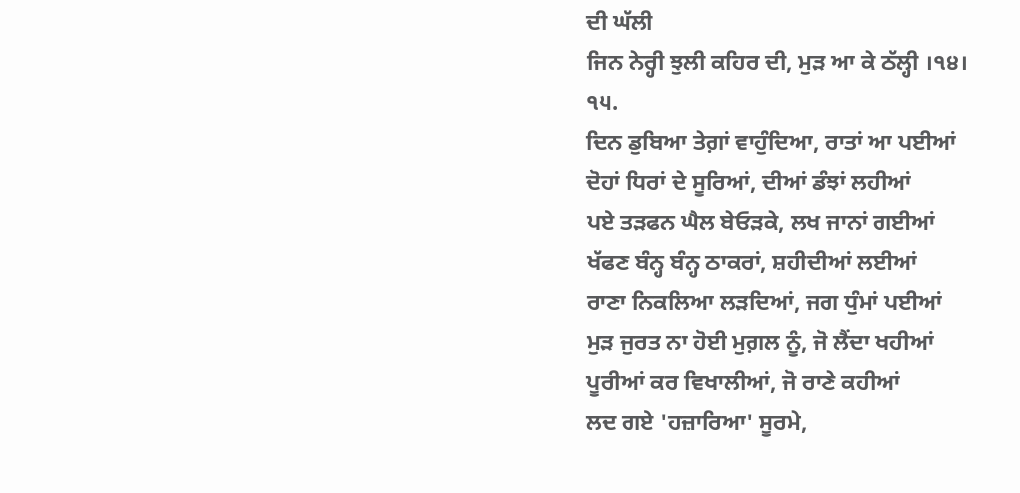ਦੀ ਘੱਲੀ
ਜਿਨ ਨੇਰ੍ਹੀ ਝੁਲੀ ਕਹਿਰ ਦੀ, ਮੁੜ ਆ ਕੇ ਠੱਲ੍ਹੀ ।੧੪।
੧੫.
ਦਿਨ ਡੁਬਿਆ ਤੇਗ਼ਾਂ ਵਾਹੁੰਦਿਆ, ਰਾਤਾਂ ਆ ਪਈਆਂ
ਦੋਹਾਂ ਧਿਰਾਂ ਦੇ ਸੂਰਿਆਂ, ਦੀਆਂ ਡੰਝਾਂ ਲਹੀਆਂ
ਪਏ ਤੜਫਨ ਘੈਲ ਬੇਓੜਕੇ, ਲਖ ਜਾਨਾਂ ਗਈਆਂ
ਖੱਫਣ ਬੰਨ੍ਹ ਬੰਨ੍ਹ ਠਾਕਰਾਂ, ਸ਼ਹੀਦੀਆਂ ਲਈਆਂ
ਰਾਣਾ ਨਿਕਲਿਆ ਲੜਦਿਆਂ, ਜਗ ਧੁੰਮਾਂ ਪਈਆਂ
ਮੁੜ ਜੁਰਤ ਨਾ ਹੋਈ ਮੁਗ਼ਲ ਨੂੰ, ਜੋ ਲੈਂਦਾ ਖਹੀਆਂ
ਪੂਰੀਆਂ ਕਰ ਵਿਖਾਲੀਆਂ, ਜੋ ਰਾਣੇ ਕਹੀਆਂ
ਲਦ ਗਏ 'ਹਜ਼ਾਰਿਆ' ਸੂਰਮੇ,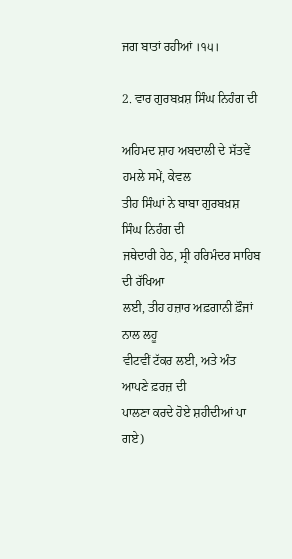ਜਗ ਬਾਤਾਂ ਰਹੀਆਂ ।੧੫।

2. ਵਾਰ ਗੁਰਬਖ਼ਸ਼ ਸਿੰਘ ਨਿਹੰਗ ਦੀ

ਅਹਿਮਦ ਸ਼ਾਹ ਅਬਦਾਲੀ ਦੇ ਸੱਤਵੇਂ ਹਮਲੇ ਸਮੇਂ, ਕੇਵਲ
ਤੀਹ ਸਿੰਘਾਂ ਨੇ ਬਾਬਾ ਗੁਰਬਖ਼ਸ਼ ਸਿੰਘ ਨਿਹੰਗ ਦੀ
ਜਥੇਦਾਰੀ ਹੇਠ, ਸ੍ਰੀ ਹਰਿਮੰਦਰ ਸਾਹਿਬ ਦੀ ਰੱਖਿਆ
ਲਈ, ਤੀਹ ਹਜ਼ਾਰ ਅਫ਼ਗਾਨੀ ਫ਼ੌਜਾਂ ਨਾਲ ਲਹੂ
ਵੀਟਵੀਂ ਟੱਕਰ ਲਈ, ਅਤੇ ਅੰਤ ਆਪਣੇ ਫ਼ਰਜ਼ ਦੀ
ਪਾਲਣਾ ਕਰਦੇ ਹੋਏ ਸ਼ਹੀਦੀਆਂ ਪਾ ਗਏ)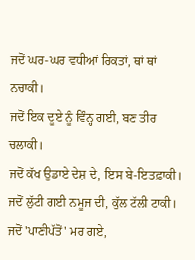ਜਦੋਂ ਘਰ-ਘਰ ਵਧੀਆਂ ਰਿਕਤਾਂ, ਥਾਂ ਥਾਂ ਨਚਾਕੀ।
ਜਦੋਂ ਇਕ ਦੂਏ ਨੂੰ ਵਿੰਨ੍ਹ ਗਈ, ਬਣ ਤੀਰ ਚਲਾਕੀ।
ਜਦੋਂ ਕੱਖ ਉਡਾਏ ਦੇਸ਼ ਦੇ, ਇਸ ਬੇ-ਇਤਫ਼ਾਕੀ।
ਜਦੋਂ ਲੁੱਟੀ ਗਈ ਨਮੂਜ ਦੀ, ਕੁੱਲ ਟੱਲੀ ਟਾਕੀ।
ਜਦੋਂ 'ਪਾਣੀਪੱਤੋਂ' ਮਰ ਗਏ,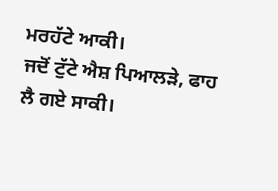ਮਰਹੱਟੇ ਆਕੀ।
ਜਦੋਂ ਟੁੱਟੇ ਐਸ਼ ਪਿਆਲੜੇ, ਫਾਹ ਲੈ ਗਏ ਸਾਕੀ।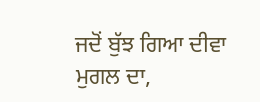ਜਦੋਂ ਬੁੱਝ ਗਿਆ ਦੀਵਾ ਮੁਗਲ ਦਾ,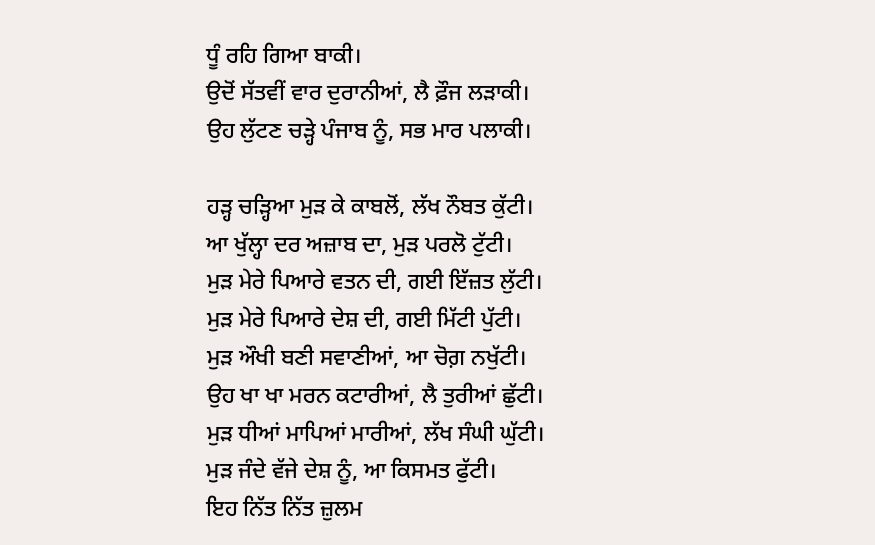ਧੂੰ ਰਹਿ ਗਿਆ ਬਾਕੀ।
ਉਦੋਂ ਸੱਤਵੀਂ ਵਾਰ ਦੁਰਾਨੀਆਂ, ਲੈ ਫ਼ੌਜ ਲੜਾਕੀ।
ਉਹ ਲੁੱਟਣ ਚੜ੍ਹੇ ਪੰਜਾਬ ਨੂੰ, ਸਭ ਮਾਰ ਪਲਾਕੀ।

ਹੜ੍ਹ ਚੜ੍ਹਿਆ ਮੁੜ ਕੇ ਕਾਬਲੋਂ, ਲੱਖ ਨੌਬਤ ਕੁੱਟੀ।
ਆ ਖੁੱਲ੍ਹਾ ਦਰ ਅਜ਼ਾਬ ਦਾ, ਮੁੜ ਪਰਲੋ ਟੁੱਟੀ।
ਮੁੜ ਮੇਰੇ ਪਿਆਰੇ ਵਤਨ ਦੀ, ਗਈ ਇੱਜ਼ਤ ਲੁੱਟੀ।
ਮੁੜ ਮੇਰੇ ਪਿਆਰੇ ਦੇਸ਼ ਦੀ, ਗਈ ਮਿੱਟੀ ਪੁੱਟੀ।
ਮੁੜ ਔਖੀ ਬਣੀ ਸਵਾਣੀਆਂ, ਆ ਚੋਗ਼ ਨਖੁੱਟੀ।
ਉਹ ਖਾ ਖਾ ਮਰਨ ਕਟਾਰੀਆਂ, ਲੈ ਤੁਰੀਆਂ ਛੁੱਟੀ।
ਮੁੜ ਧੀਆਂ ਮਾਪਿਆਂ ਮਾਰੀਆਂ, ਲੱਖ ਸੰਘੀ ਘੁੱਟੀ।
ਮੁੜ ਜੰਦੇ ਵੱਜੇ ਦੇਸ਼ ਨੂੰ, ਆ ਕਿਸਮਤ ਫੁੱਟੀ।
ਇਹ ਨਿੱਤ ਨਿੱਤ ਜ਼ੁਲਮ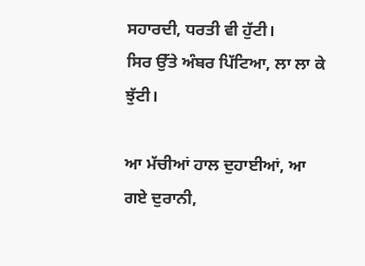ਸਹਾਰਦੀ, ਧਰਤੀ ਵੀ ਹੁੱਟੀ।
ਸਿਰ ਉੱਤੇ ਅੰਬਰ ਪਿੱਟਿਆ, ਲਾ ਲਾ ਕੇ ਝੁੱਟੀ।

ਆ ਮੱਚੀਆਂ ਹਾਲ ਦੁਹਾਈਆਂ, ਆ ਗਏ ਦੁਰਾਨੀ,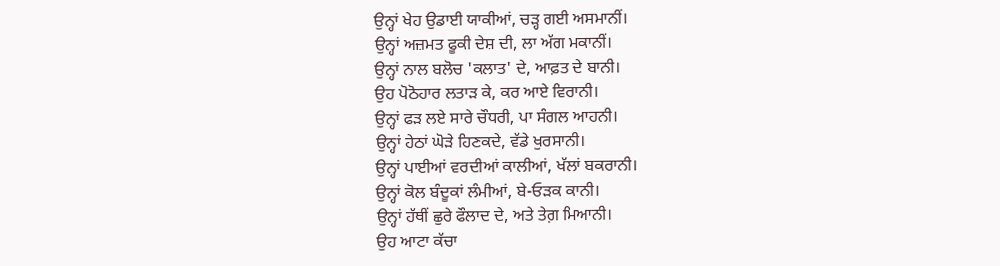ਉਨ੍ਹਾਂ ਖੇਹ ਉਡਾਈ ਯਾਕੀਆਂ, ਚੜ੍ਹ ਗਈ ਅਸਮਾਨੀਂ।
ਉਨ੍ਹਾਂ ਅਜ਼ਮਤ ਫੂਕੀ ਦੇਸ਼ ਦੀ, ਲਾ ਅੱਗ ਮਕਾਨੀਂ।
ਉਨ੍ਹਾਂ ਨਾਲ ਬਲੋਚ 'ਕਲਾਤ' ਦੇ, ਆਫ਼ਤ ਦੇ ਬਾਨੀ।
ਉਹ ਪੋਠੋਹਾਰ ਲਤਾੜ ਕੇ, ਕਰ ਆਏ ਵਿਰਾਨੀ।
ਉਨ੍ਹਾਂ ਫੜ ਲਏ ਸਾਰੇ ਚੌਧਰੀ, ਪਾ ਸੰਗਲ ਆਹਨੀ।
ਉਨ੍ਹਾਂ ਹੇਠਾਂ ਘੋੜੇ ਹਿਣਕਦੇ, ਵੱਡੇ ਖੁਰਸਾਨੀ।
ਉਨ੍ਹਾਂ ਪਾਈਆਂ ਵਰਦੀਆਂ ਕਾਲੀਆਂ, ਖੱਲਾਂ ਬਕਰਾਨੀ।
ਉਨ੍ਹਾਂ ਕੋਲ ਬੰਦੂਕਾਂ ਲੰਮੀਆਂ, ਬੇ-ਓੜਕ ਕਾਨੀ।
ਉਨ੍ਹਾਂ ਹੱਥੀਂ ਛੁਰੇ ਫੌਲਾਦ ਦੇ, ਅਤੇ ਤੇਗ਼ ਮਿਆਨੀ।
ਉਹ ਆਟਾ ਕੱਚਾ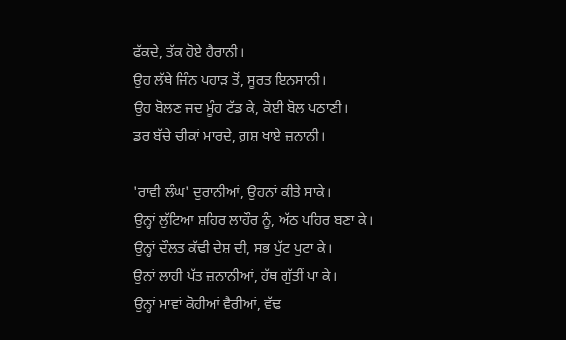ਫੱਕਦੇ, ਤੱਕ ਹੋਏ ਹੈਰਾਨੀ।
ਉਹ ਲੱਥੇ ਜਿੰਨ ਪਹਾੜ ਤੋਂ, ਸੂਰਤ ਇਨਸਾਨੀ।
ਉਹ ਬੋਲਣ ਜਦ ਮੂੰਹ ਟੱਡ ਕੇ, ਕੋਈ ਬੋਲ ਪਠਾਣੀ।
ਡਰ ਬੱਚੇ ਚੀਕਾਂ ਮਾਰਦੇ, ਗ਼ਸ਼ ਖਾਏ ਜ਼ਨਾਨੀ।

'ਰਾਵੀ ਲੰਘ' ਦੁਰਾਨੀਆਂ, ਉਹਨਾਂ ਕੀਤੇ ਸਾਕੇ।
ਉਨ੍ਹਾਂ ਲੁੱਟਿਆ ਸ਼ਹਿਰ ਲਾਹੌਰ ਨੂੰ, ਅੱਠ ਪਹਿਰ ਬਣਾ ਕੇ।
ਉਨ੍ਹਾਂ ਦੌਲਤ ਕੱਢੀ ਦੇਸ਼ ਦੀ, ਸਭ ਪੁੱਟ ਪੁਟਾ ਕੇ।
ਉਨਾਂ ਲਾਹੀ ਪੱਤ ਜ਼ਨਾਨੀਆਂ, ਹੱਥ ਗੁੱਤੀਂ ਪਾ ਕੇ।
ਉਨ੍ਹਾਂ ਮਾਵਾਂ ਕੋਹੀਆਂ ਵੈਰੀਆਂ, ਵੱਢ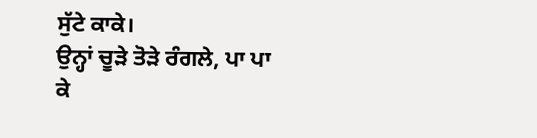ਸੁੱਟੇ ਕਾਕੇ।
ਉਨ੍ਹਾਂ ਚੂੜੇ ਤੋੜੇ ਰੰਗਲੇ, ਪਾ ਪਾ ਕੇ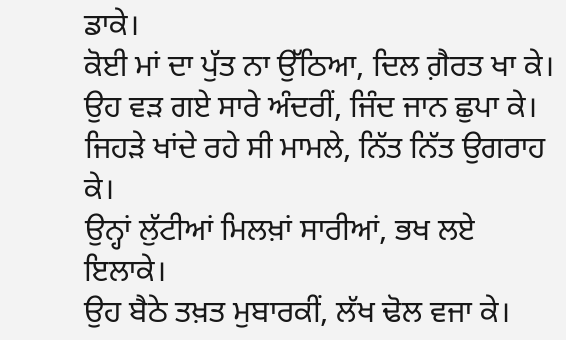ਡਾਕੇ।
ਕੋਈ ਮਾਂ ਦਾ ਪੁੱਤ ਨਾ ਉੱਠਿਆ, ਦਿਲ ਗ਼ੈਰਤ ਖਾ ਕੇ।
ਉਹ ਵੜ ਗਏ ਸਾਰੇ ਅੰਦਰੀਂ, ਜਿੰਦ ਜਾਨ ਛੁਪਾ ਕੇ।
ਜਿਹੜੇ ਖਾਂਦੇ ਰਹੇ ਸੀ ਮਾਮਲੇ, ਨਿੱਤ ਨਿੱਤ ਉਗਰਾਹ ਕੇ।
ਉਨ੍ਹਾਂ ਲੁੱਟੀਆਂ ਮਿਲਖ਼ਾਂ ਸਾਰੀਆਂ, ਭਖ ਲਏ ਇਲਾਕੇ।
ਉਹ ਬੈਠੇ ਤਖ਼ਤ ਮੁਬਾਰਕੀਂ, ਲੱਖ ਢੋਲ ਵਜਾ ਕੇ।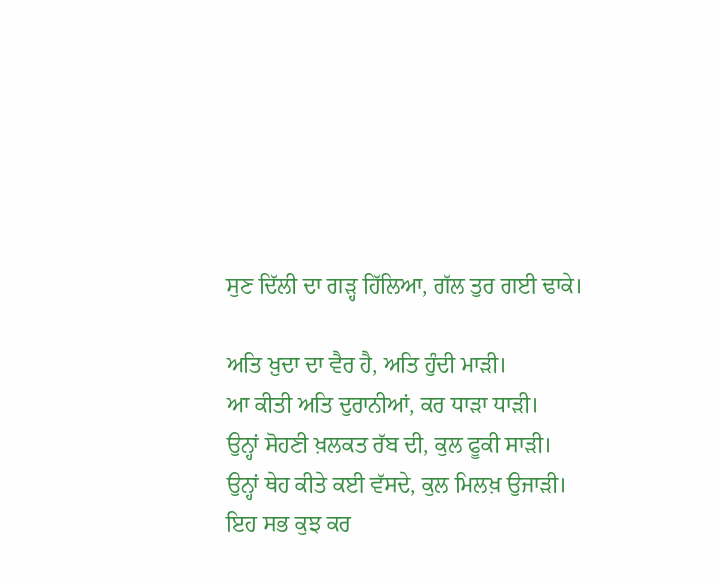ਸੁਣ ਦਿੱਲੀ ਦਾ ਗੜ੍ਹ ਹਿੱਲਿਆ, ਗੱਲ ਤੁਰ ਗਈ ਢਾਕੇ।

ਅਤਿ ਖ਼ੁਦਾ ਦਾ ਵੈਰ ਹੈ, ਅਤਿ ਹੁੰਦੀ ਮਾੜੀ।
ਆ ਕੀਤੀ ਅਤਿ ਦੁਰਾਨੀਆਂ, ਕਰ ਧਾੜਾ ਧਾੜੀ।
ਉਨ੍ਹਾਂ ਸੋਹਣੀ ਖ਼ਲਕਤ ਰੱਬ ਦੀ, ਕੁਲ ਫੂਕੀ ਸਾੜੀ।
ਉਨ੍ਹਾਂ ਥੇਹ ਕੀਤੇ ਕਈ ਵੱਸਦੇ, ਕੁਲ ਮਿਲਖ਼ ਉਜਾੜੀ।
ਇਹ ਸਭ ਕੁਝ ਕਰ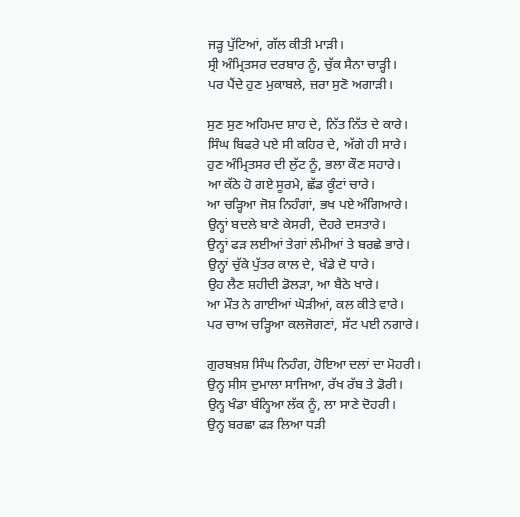ਜੜ੍ਹ ਪੁੱਟਿਆਂ, ਗੱਲ ਕੀਤੀ ਮਾੜੀ।
ਸ੍ਰੀ ਅੰਮ੍ਰਿਤਸਰ ਦਰਬਾਰ ਨੂੰ, ਚੁੱਕ ਸੈਨਾ ਚਾੜ੍ਹੀ।
ਪਰ ਪੈਂਦੇ ਹੁਣ ਮੁਕਾਬਲੇ, ਜ਼ਰਾ ਸੁਣੋ ਅਗਾੜੀ।

ਸੁਣ ਸੁਣ ਅਹਿਮਦ ਸ਼ਾਹ ਦੇ, ਨਿੱਤ ਨਿੱਤ ਦੇ ਕਾਰੇ।
ਸਿੰਘ ਬਿਫਰੇ ਪਏ ਸੀ ਕਹਿਰ ਦੇ, ਅੱਗੇ ਹੀ ਸਾਰੇ।
ਹੁਣ ਅੰਮ੍ਰਿਤਸਰ ਦੀ ਲੁੱਟ ਨੂੰ, ਭਲਾ ਕੌਣ ਸਹਾਰੇ।
ਆ ਕੱਠੇ ਹੋ ਗਏ ਸੂਰਮੇ, ਛੱਡ ਕੂੰਟਾਂ ਚਾਰੇ।
ਆ ਚੜ੍ਹਿਆ ਜੋਸ਼ ਨਿਹੰਗਾਂ, ਭਖ ਪਏ ਅੰਗਿਆਰੇ।
ਉਨ੍ਹਾਂ ਬਦਲੇ ਬਾਣੇ ਕੇਸਰੀ, ਦੋਹਰੇ ਦਸਤਾਰੇ।
ਉਨ੍ਹਾਂ ਫੜ ਲਈਆਂ ਤੇਗਾਂ ਲੰਮੀਆਂ ਤੇ ਬਰਛੇ ਭਾਰੇ।
ਉਨ੍ਹਾਂ ਚੁੱਕੇ ਪੁੱਤਰ ਕਾਲ ਦੇ, ਖੰਡੇ ਦੋ ਧਾਰੇ।
ਉਹ ਲੈਣ ਸ਼ਹੀਦੀ ਡੋਲੜਾ, ਆ ਬੈਠੇ ਖਾਰੇ।
ਆ ਮੌਤ ਨੇ ਗਾਈਆਂ ਘੋੜੀਆਂ, ਕਲ ਕੀਤੇ ਵਾਰੇ।
ਪਰ ਚਾਅ ਚੜ੍ਹਿਆ ਕਲਜੋਗਣਾਂ, ਸੱਟ ਪਈ ਨਗਾਰੇ।

ਗੁਰਬਖ਼ਸ਼ ਸਿੰਘ ਨਿਹੰਗ, ਹੋਇਆ ਦਲਾਂ ਦਾ ਮੋਹਰੀ।
ਉਨ੍ਹ ਸੀਸ ਦੁਮਾਲਾ ਸਾਜਿਆ, ਰੱਖ ਰੱਬ ਤੇ ਡੋਰੀ।
ਉਨ੍ਹ ਖੰਡਾ ਬੰਨ੍ਹਿਆ ਲੱਕ ਨੂੰ, ਲਾ ਸਾਣੇ ਦੋਹਰੀ।
ਉਨ੍ਹ ਬਰਛਾ ਫੜ ਲਿਆ ਧੜੀ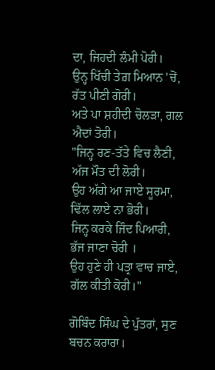ਦਾ, ਜਿਹਦੀ ਲੰਮੀ ਪੋਰੀ।
ਉਨ੍ਹ ਖਿੱਚੀ ਤੇਗ਼ ਮਿਆਨ 'ਚੋਂ, ਰੱਤ ਪੀਣੀ ਗੋਰੀ।
ਅਤੇ ਪਾ ਸ਼ਹੀਦੀ ਚੋਲੜਾ, ਗਲ ਐਦਾਂ ਤੋਰੀ।
"ਜਿਨ੍ਹ ਰਣ-ਤੱਤੇ ਵਿਚ ਲੈਣੀ, ਅੱਜ ਮੌਤ ਦੀ ਲੋਰੀ।
ਉਹ ਅੱਗੇ ਆ ਜਾਏ ਸੂਰਮਾ, ਢਿੱਲ ਲਾਏ ਨਾ ਭੋਰੀ।
ਜਿਨ੍ਹ ਕਰਕੇ ਜਿੰਦ ਪਿਆਰੀ, ਭੱਜ ਜਾਣਾ ਚੋਰੀ ।
ਉਹ ਹੁਣੇ ਹੀ ਪਤ੍ਰਾ ਵਾਚ ਜਾਏ, ਗੱਲ ਕੀਤੀ ਕੋਰੀ।"

ਗੋਬਿੰਦ ਸਿੰਘ ਦੇ ਪੁੱਤਰਾਂ, ਸੁਣ ਬਚਨ ਕਰਾਰਾ।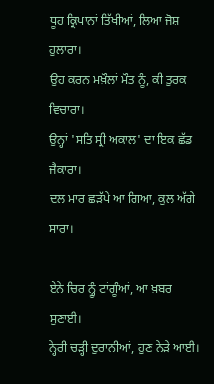ਧੂਹ ਕ੍ਰਿਪਾਨਾਂ ਤਿੱਖੀਆਂ, ਲਿਆ ਜੋਸ਼ ਹੁਲਾਰਾ।
ਉਹ ਕਰਨ ਮਖ਼ੌਲਾਂ ਮੌਤ ਨੂੰ, ਕੀ ਤੁਰਕ ਵਿਚਾਰਾ।
ਉਨ੍ਹਾਂ 'ਸਤਿ ਸ੍ਰੀ ਅਕਾਲ' ਦਾ ਇਕ ਛੱਡ ਜੈਕਾਰਾ।
ਦਲ ਮਾਰ ਛੜੱਪੇ ਆ ਗਿਆ, ਕੁਲ ਅੱਗੇ ਸਾਰਾ।

ਏਨੇ ਚਿਰ ਨ੍ਹੂੰ ਟਾਂਗੂੰਆਂ, ਆ ਖ਼ਬਰ ਸੁਣਾਈ।
ਨ੍ਹੇਰੀ ਚੜ੍ਹੀ ਦੁਰਾਨੀਆਂ, ਹੁਣ ਨੇੜੇ ਆਈ।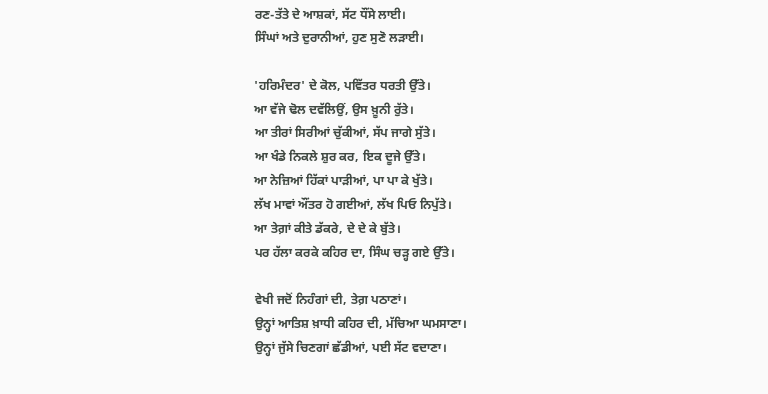ਰਣ-ਤੱਤੇ ਦੇ ਆਸ਼ਕਾਂ, ਸੱਟ ਧੌਂਸੇ ਲਾਈ।
ਸਿੰਘਾਂ ਅਤੇ ਦੁਰਾਨੀਆਂ, ਹੁਣ ਸੁਣੋ ਲੜਾਈ।

'ਹਰਿਮੰਦਰ' ਦੇ ਕੋਲ, ਪਵਿੱਤਰ ਧਰਤੀ ਉੱਤੇ।
ਆ ਵੱਜੇ ਢੋਲ ਦਵੱਲਿਉਂ, ਉਸ ਖ਼ੂਨੀ ਰੁੱਤੇ।
ਆ ਤੀਰਾਂ ਸਿਰੀਆਂ ਚੁੱਕੀਆਂ, ਸੱਪ ਜਾਗੇ ਸੁੱਤੇ।
ਆ ਖੰਡੇ ਨਿਕਲੇ ਸ਼ੁਰ ਕਰ, ਇਕ ਦੂਜੇ ਉੱਤੇ।
ਆ ਨੇਜ਼ਿਆਂ ਹਿੱਕਾਂ ਪਾੜੀਆਂ, ਪਾ ਪਾ ਕੇ ਖੁੱਤੇ।
ਲੱਖ ਮਾਵਾਂ ਔਂਤਰ ਹੋ ਗਈਆਂ, ਲੱਖ ਪਿਓ ਨਿਪੁੱਤੇ।
ਆ ਤੇਗ਼ਾਂ ਕੀਤੇ ਡੱਕਰੇ, ਦੇ ਦੇ ਕੇ ਬੁੱਤੇ।
ਪਰ ਹੱਲਾ ਕਰਕੇ ਕਹਿਰ ਦਾ, ਸਿੰਘ ਚੜ੍ਹ ਗਏ ਉੱਤੇ।

ਵੇਖੀ ਜਦੋਂ ਨਿਹੰਗਾਂ ਦੀ, ਤੇਗ਼ ਪਠਾਣਾਂ।
ਉਨ੍ਹਾਂ ਆਤਿਸ਼ ਖ਼ਾਧੀ ਕਹਿਰ ਦੀ, ਮੱਚਿਆ ਘਮਸਾਣਾ।
ਉਨ੍ਹਾਂ ਜੁੱਸੇ ਚਿਣਗਾਂ ਛੱਡੀਆਂ, ਪਈ ਸੱਟ ਵਦਾਣਾ।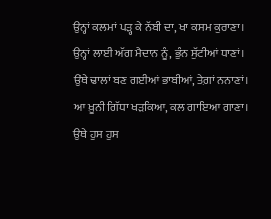ਉਨ੍ਹਾਂ ਕਲਮਾਂ ਪੜ੍ਹ ਕੇ ਨੱਬੀ ਦਾ, ਖਾ ਕਸਮ ਕੁਰਾਣਾ।
ਉਨ੍ਹਾਂ ਲਾਈ ਅੱਗ ਮੈਦਾਨ ਨੂੰ, ਭੁੰਨ ਸੁੱਟੀਆਂ ਧਾਣਾਂ।
ਉਂਥੇ ਢਾਲਾਂ ਬਣ ਗਈਆਂ ਭਾਬੀਆਂ, ਤੇਗ਼ਾਂ ਨਨਾਣਾਂ।
ਆ ਖ਼ੂਨੀ ਗਿੱਧਾ ਖੜਕਿਆ, ਕਲ ਗਾਇਆ ਗਾਣਾ।
ਉਥੇ ਹੁਸ ਹੁਸ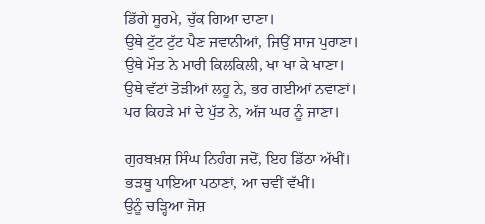ਡਿੱਗੇ ਸੂਰਮੇ, ਚੁੱਕ ਗਿਆ ਦਾਣਾ।
ਉਥੇ ਟੁੱਟ ਟੁੱਟ ਪੈਣ ਜਵਾਨੀਆਂ, ਜਿਉਂ ਸਾਜ ਪੁਰਾਣਾ।
ਉਥੇ ਮੌਤ ਨੇ ਮਾਰੀ ਕਿਲਕਿਲੀ, ਖਾ ਖਾ ਕੇ ਖਾਣਾ।
ਉਥੇ ਵੱਟਾਂ ਤੋੜੀਆਂ ਲਹੂ ਨੇ, ਭਰ ਗਈਆਂ ਨਵਾਣਾਂ।
ਪਰ ਕਿਹੜੇ ਮਾਂ ਦੇ ਪੁੱਤ ਨੇ, ਅੱਜ ਘਰ ਨੂੰ ਜਾਣਾ।

ਗੁਰਬਖ਼ਸ਼ ਸਿੰਘ ਨਿਹੰਗ ਜਦੋਂ, ਇਹ ਡਿੱਠਾ ਅੱਖੀਂ।
ਭੜਥੂ ਪਾਇਆ ਪਠਾਣਾਂ, ਆ ਚਵੀਂ ਵੱਖੀਂ।
ਉਨੂੰ ਚੜ੍ਹਿਆ ਜੋਸ਼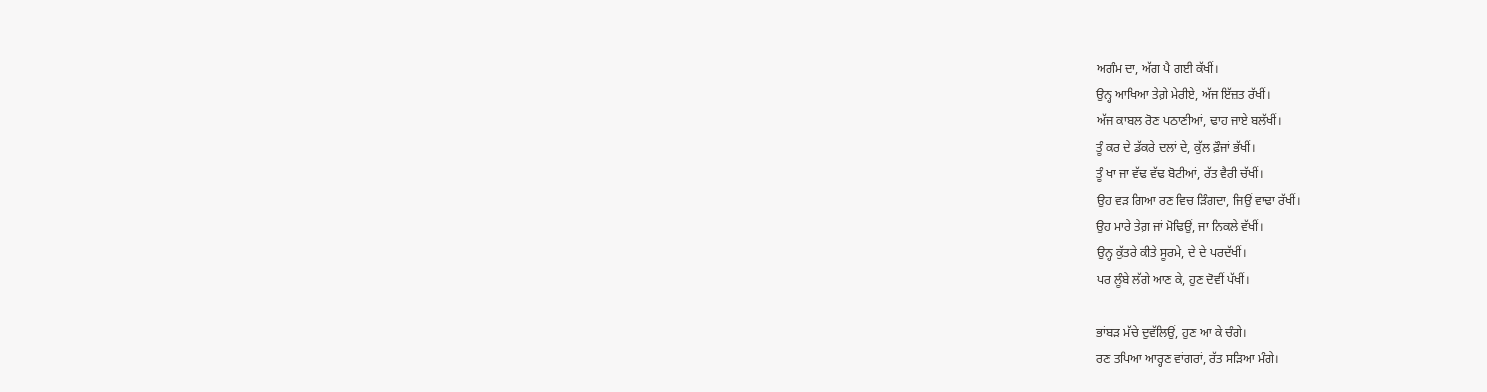ਅਗੰਮ ਦਾ, ਅੱਗ ਪੈ ਗਈ ਕੱਖੀਂ।
ਉਨ੍ਹ ਆਖਿਆ ਤੇਗ਼ੇ ਮੇਰੀਏ, ਅੱਜ ਇੱਜ਼ਤ ਰੱਖੀਂ।
ਅੱਜ ਕਾਬਲ ਰੋਣ ਪਠਾਣੀਆਂ, ਢਾਹ ਜਾਏ ਬਲੱਖੀਂ।
ਤੂੰ ਕਰ ਦੇ ਡੱਕਰੇ ਦਲਾਂ ਦੇ, ਕੁੱਲ ਫ਼ੌਜਾਂ ਭੱਖੀਂ।
ਤੂੰ ਖਾ ਜਾ ਵੱਢ ਵੱਢ ਬੋਟੀਆਂ, ਰੱਤ ਵੈਰੀ ਚੱਖੀਂ।
ਉਹ ਵੜ ਗਿਆ ਰਣ ਵਿਚ ੜਿੰਗਦਾ, ਜਿਉਂ ਵਾਢਾ ਰੱਖੀਂ।
ਉਹ ਮਾਰੇ ਤੇਗ਼ ਜਾਂ ਮੋਢਿਉਂ, ਜਾ ਨਿਕਲੇ ਵੱਖੀਂ।
ਉਨ੍ਹ ਕੁੱਤਰੇ ਕੀਤੇ ਸੂਰਮੇ, ਦੇ ਦੇ ਪਰਦੱਖੀਂ।
ਪਰ ਲੂੰਬੇ ਲੱਗੇ ਆਣ ਕੇ, ਹੁਣ ਦੋਵੀਂ ਪੱਖੀਂ।

ਭਾਂਬੜ ਮੱਚੇ ਦੁਵੱਲਿਉਂ, ਹੁਣ ਆ ਕੇ ਚੰਗੇ।
ਰਣ ਤਪਿਆ ਆਰ੍ਹਣ ਵਾਂਗਰਾਂ, ਰੱਤ ਸੜਿਆ ਮੰਗੇ।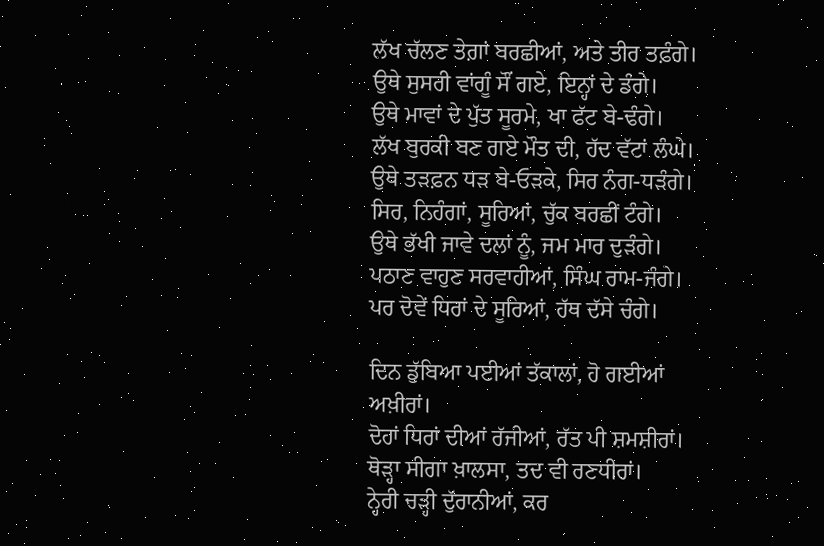ਲੱਖ ਚੱਲਣ ਤੇਗ਼ਾਂ ਬਰਛੀਆਂ, ਅਤੇ ਤੀਰ ਤਫ਼ੰਗੇ।
ਉਥੇ ਸੁਸਰੀ ਵਾਂਗੂੰ ਸੌਂ ਗਏ, ਇਨ੍ਹਾਂ ਦੇ ਡੰਗੇ।
ਉਥੇ ਮਾਵਾਂ ਦੇ ਪੁੱਤ ਸੂਰਮੇ, ਖਾ ਫੱਟ ਬੇ-ਢੰਗੇ।
ਲੱਖ ਬੁਰਕੀ ਬਣ ਗਏ ਮੌਤ ਦੀ, ਹੱਦ ਵੱਟਾਂ ਲੰਘੇ।
ਉਥੇ ਤੜਫ਼ਨ ਧੜ ਬੇ-ਓੜਕੇ, ਸਿਰ ਨੰਗ-ਧੜੰਗੇ।
ਸਿਰ, ਨਿਹੰਗਾਂ, ਸੂਰਿਆਂ, ਚੁੱਕ ਬਰਛੀਂ ਟੰਗੇ।
ਉਥੇ ਭੱਖੀ ਜਾਵੇ ਦਲਾਂ ਨੂੰ, ਜਮ ਮਾਰ ਦੁੜੰਗੇ।
ਪਠਾਣ ਵਾਹੁਣ ਸਰਵਾਹੀਆਂ, ਸਿੰਘ ਰਾਮ-ਜੰਗੇ।
ਪਰ ਦੋਵੇਂ ਧਿਰਾਂ ਦੇ ਸੂਰਿਆਂ, ਹੱਥ ਦੱਸੇ ਚੰਗੇ।

ਦਿਨ ਡੁੱਬਿਆ ਪਈਆਂ ਤੱਕਾਲਾਂ, ਹੋ ਗਈਆਂ ਅਖ਼ੀਰਾਂ।
ਦੋਹਾਂ ਧਿਰਾਂ ਦੀਆਂ ਰੱਜੀਆਂ, ਰੱਤ ਪੀ ਸ਼ਮਸ਼ੀਰਾਂ।
ਥੋੜ੍ਹਾ ਸੀਗਾ ਖ਼ਾਲਸਾ, ਤਦ ਵੀ ਰਣਧੀਰਾਂ।
ਨ੍ਹੇਰੀ ਚੜ੍ਹੀ ਦੁੱਰਾਨੀਆਂ, ਕਰ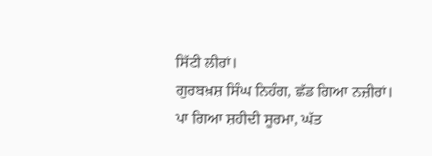ਸਿੱਟੀ ਲੀਰਾਂ।
ਗੁਰਬਖ਼ਸ਼ ਸਿੰਘ ਨਿਹੰਗ, ਛੱਡ ਗਿਆ ਨਜ਼ੀਰਾਂ।
ਪਾ ਗਿਆ ਸ਼ਹੀਦੀ ਸੂਰਮਾ, ਘੱਤ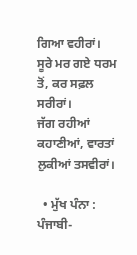ਗਿਆ ਵਹੀਰਾਂ।
ਸੂਰੇ ਮਰ ਗਏ ਧਰਮ ਤੋਂ, ਕਰ ਸਫ਼ਲ ਸਰੀਰਾਂ।
ਜੱਗ ਰਹੀਆਂ ਕਹਾਣੀਆਂ, ਵਾਰਤਾਂ ਲੁਕੀਆਂ ਤਸਵੀਰਾਂ।

  • ਮੁੱਖ ਪੰਨਾ : ਪੰਜਾਬੀ-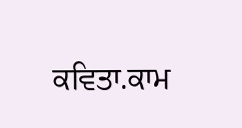ਕਵਿਤਾ.ਕਾਮ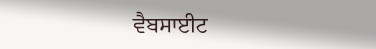ਵੈਬਸਾਈਟ